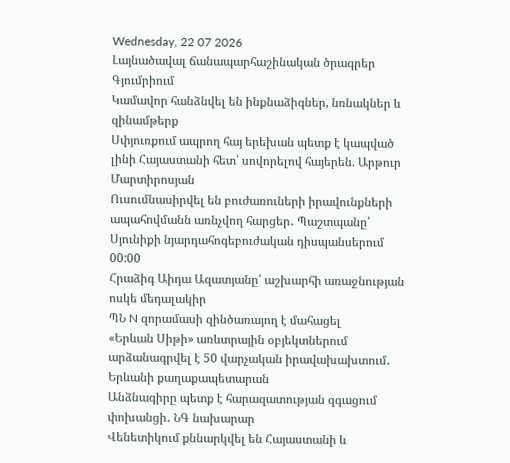Wednesday, 22 07 2026
Լայնածավալ ճանապարհաշինական ծրագրեր Գյումրիում
Կամավոր հանձնվել են ինքնաձիգներ, նռնակներ և զինամթերք
Սփյուռքում ապրող հայ երեխան պետք է կապված լինի Հայաստանի հետ՝ սովորելով հայերեն. Արթուր Մարտիրոսյան
Ուսումնասիրվել են բուժառուների իրավունքների ապահովմանն առնչվող հարցեր․ Պաշտպանը՝ Սյունիքի նյարդահոգեբուժական դիսպանսերում
00:00
Հրաձիգ Աիդա Ազատյանը՝ աշխարհի առաջնության ոսկե մեդալակիր
ՊՆ N զորամասի զինծառայող է մահացել
«Երևան Սիթի» առևտրային օբյեկտներում արձանագրվել է 50 վարչական իրավախախտում․ Երևանի քաղաքապետարան
Անձնագիրը պետք է հարազատության զգացում փոխանցի․ ՆԳ նախարար
Վենետիկում քննարկվել են Հայաստանի և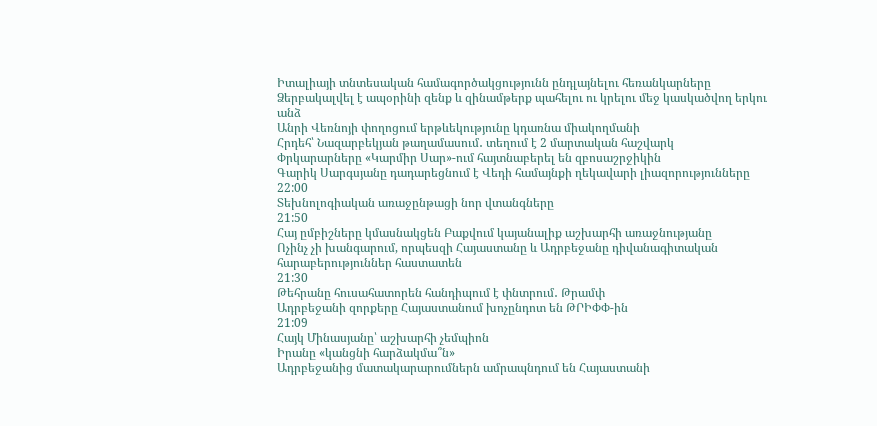Իտալիայի տնտեսական համագործակցությունն ընդլայնելու հեռանկարները
Ձերբակալվել է ապօրինի զենք և զինամթերք պահելու ու կրելու մեջ կասկածվող երկու անձ
Անրի Վեռնոյի փողոցում երթևեկությունը կդառնա միակողմանի
Հրդեհ՝ Նազարբեկյան թաղամասում․ տեղում է 2 մարտական հաշվարկ
Փրկարարները «Կարմիր Սար»-ում հայտնաբերել են զբոսաշրջիկին
Գարիկ Սարգսյանը դադարեցնում է Վեդի համայնքի ղեկավարի լիազորությունները
22:00
Տեխնոլոգիական առաջընթացի նոր վտանգները
21:50
Հայ ըմբիշները կմասնակցեն Բաքվում կայանալիք աշխարհի առաջնությանը
Ոչինչ չի խանգարում, որպեսզի Հայաստանը և Ադրբեջանը դիվանագիտական հարաբերություններ հաստատեն
21:30
Թեհրանը հուսահատորեն հանդիպում է փնտրում․ Թրամփ
Ադրբեջանի զորքերը Հայաստանում խոչընդոտ են ԹՐԻՓՓ-ին
21:09
Հայկ Մինասյանը՝ աշխարհի չեմպիոն
Իրանը «կանցնի հարձակմա՞ն»
Ադրբեջանից մատակարարումներն ամրապնդում են Հայաստանի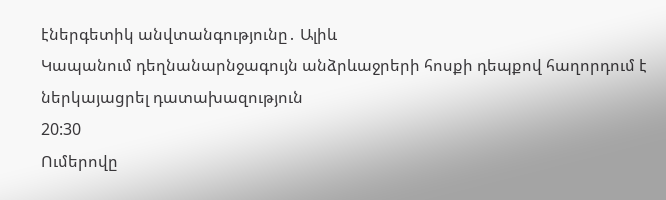էներգետիկ անվտանգությունը․ Ալիև
Կապանում դեղնանարնջագույն անձրևաջրերի հոսքի դեպքով հաղորդում է ներկայացրել դատախազություն
20:30
Ումերովը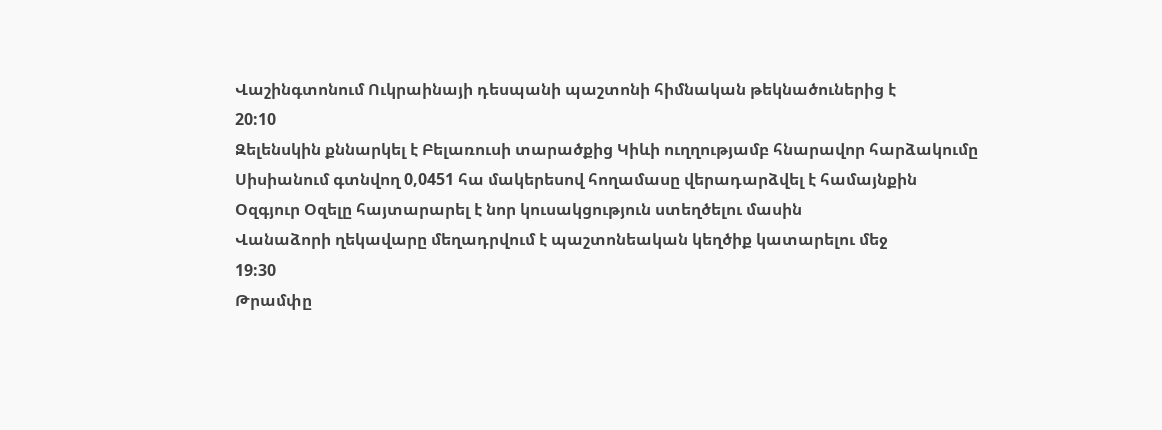Վաշինգտոնում Ուկրաինայի դեսպանի պաշտոնի հիմնական թեկնածուներից է
20:10
Զելենսկին քննարկել է Բելառուսի տարածքից Կիևի ուղղությամբ հնարավոր հարձակումը
Սիսիանում գտնվող 0,0451 հա մակերեսով հողամասը վերադարձվել է համայնքին
Օզգյուր Օզելը հայտարարել է նոր կուսակցություն ստեղծելու մասին
Վանաձորի ղեկավարը մեղադրվում է պաշտոնեական կեղծիք կատարելու մեջ
19:30
Թրամփը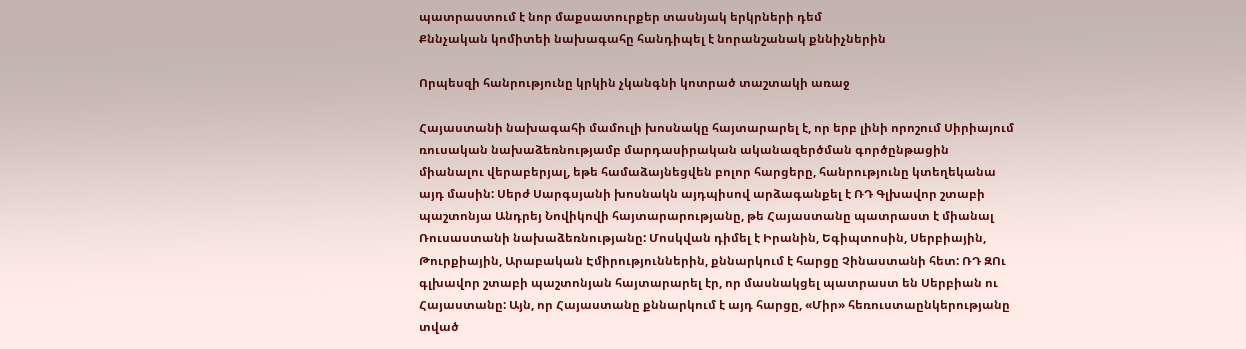պատրաստում է նոր մաքսատուրքեր տասնյակ երկրների դեմ
Քննչական կոմիտեի նախագահը հանդիպել է նորանշանակ քննիչներին

Որպեսզի հանրությունը կրկին չկանգնի կոտրած տաշտակի առաջ

Հայաստանի նախագահի մամուլի խոսնակը հայտարարել է, որ երբ լինի որոշում Սիրիայում ռուսական նախաձեռնությամբ մարդասիրական ականազերծման գործընթացին միանալու վերաբերյալ, եթե համաձայնեցվեն բոլոր հարցերը, հանրությունը կտեղեկանա այդ մասին: Սերժ Սարգսյանի խոսնակն այդպիսով արձագանքել է ՌԴ Գլխավոր շտաբի պաշտոնյա Անդրեյ Նովիկովի հայտարարությանը, թե Հայաստանը պատրաստ է միանալ Ռուսաստանի նախաձեռնությանը: Մոսկվան դիմել է Իրանին, Եգիպտոսին, Սերբիային, Թուրքիային, Արաբական Էմիրություններին, քննարկում է հարցը Չինաստանի հետ: ՌԴ ԶՈւ գլխավոր շտաբի պաշտոնյան հայտարարել էր, որ մասնակցել պատրաստ են Սերբիան ու Հայաստանը: Այն, որ Հայաստանը քննարկում է այդ հարցը, «Միր» հեռուստաընկերությանը տված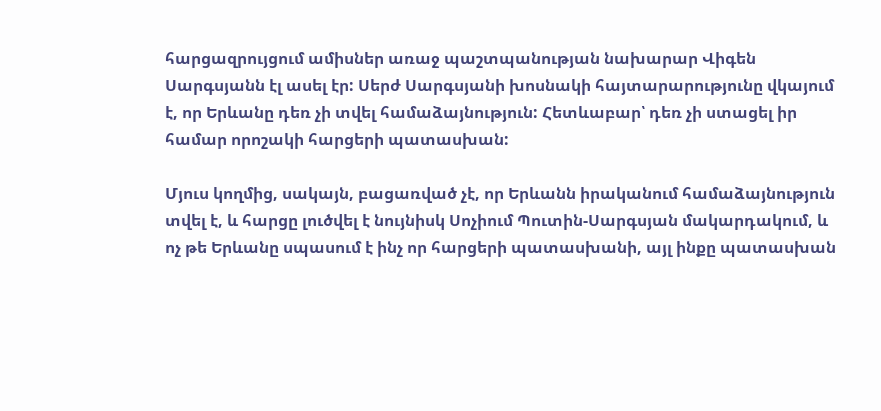հարցազրույցում ամիսներ առաջ պաշտպանության նախարար Վիգեն Սարգսյանն էլ ասել էր: Սերժ Սարգսյանի խոսնակի հայտարարությունը վկայում է, որ Երևանը դեռ չի տվել համաձայնություն: Հետևաբար՝ դեռ չի ստացել իր համար որոշակի հարցերի պատասխան:

Մյուս կողմից, սակայն, բացառված չէ, որ Երևանն իրականում համաձայնություն տվել է, և հարցը լուծվել է նույնիսկ Սոչիում Պուտին-Սարգսյան մակարդակում, և ոչ թե Երևանը սպասում է ինչ որ հարցերի պատասխանի, այլ ինքը պատասխան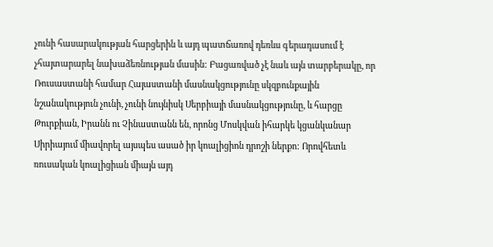չունի հասարակության հարցերին և այդ պատճառով դեռևս գերադասում է չհայտարարել նախաձեռնության մասին: Բացառված չէ նաև այն տարբերակը, որ Ռուսաստանի համար Հայաստանի մասնակցությունը սկզբունքային նշանակություն չունի, չունի նույնիսկ Սերբիայի մասնակցությունը, և հարցը Թուրքիան, Իրանն ու Չինաստանն են, որոնց Մոսկվան իհարկե կցանկանար Սիրիայում միավորել այսպես ասած իր կոալիցիոն դրոշի ներքո: Որովհետև ռուսական կոալիցիան միայն այդ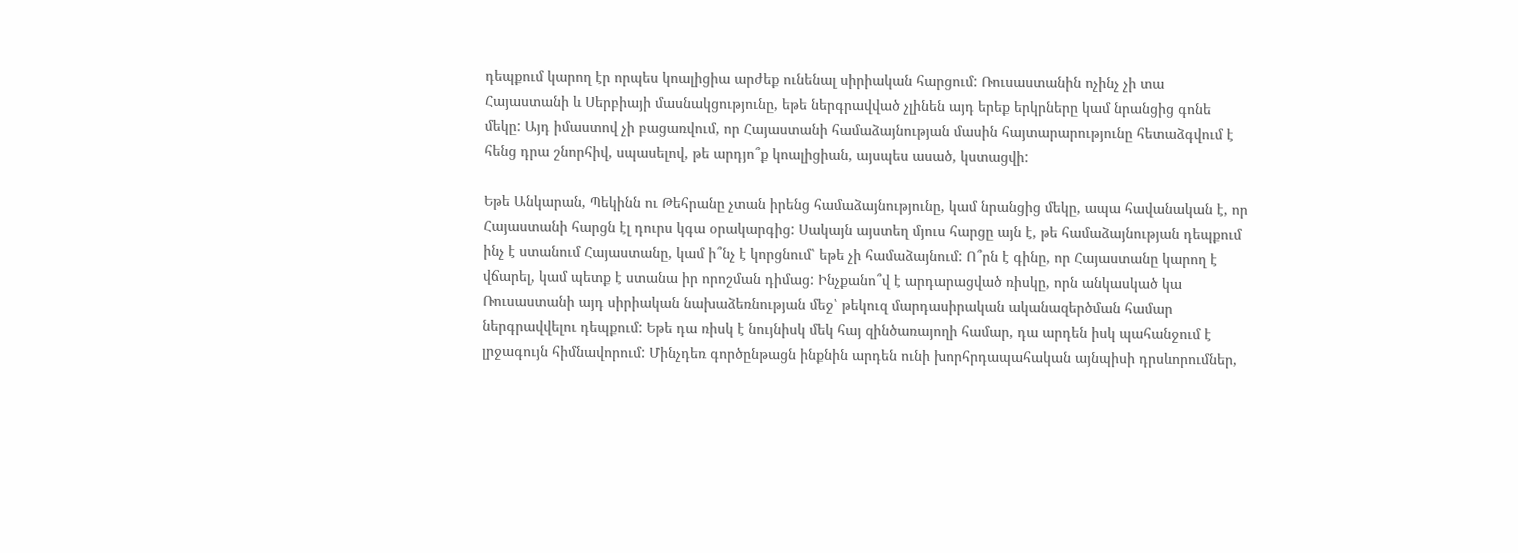դեպքում կարող էր որպես կոալիցիա արժեք ունենալ սիրիական հարցում: Ռուսաստանին ոչինչ չի տա Հայաստանի և Սերբիայի մասնակցությունը, եթե ներգրավված չլինեն այդ երեք երկրները կամ նրանցից գոնե մեկը: Այդ իմաստով չի բացառվում, որ Հայաստանի համաձայնության մասին հայտարարությունը հետաձգվում է հենց դրա շնորհիվ, սպասելով, թե արդյո՞ք կոալիցիան, այսպես ասած, կստացվի:

Եթե Անկարան, Պեկինն ու Թեհրանը չտան իրենց համաձայնությունը, կամ նրանցից մեկը, ապա հավանական է, որ Հայաստանի հարցն էլ դուրս կգա օրակարգից: Սակայն այստեղ մյուս հարցը այն է, թե համաձայնության դեպքում ինչ է ստանում Հայաստանը, կամ ի՞նչ է կորցնում՝ եթե չի համաձայնում: Ո՞րն է գինը, որ Հայաստանը կարող է վճարել, կամ պետք է ստանա իր որոշման դիմաց: Ինչքանո՞վ է արդարացված ռիսկը, որն անկասկած կա Ռուսաստանի այդ սիրիական նախաձեռնության մեջ՝ թեկուզ մարդասիրական ականազերծման համար ներգրավվելու դեպքում: Եթե դա ռիսկ է նույնիսկ մեկ հայ զինծառայողի համար, դա արդեն իսկ պահանջում է լրջագույն հիմնավորում: Մինչդեռ գործընթացն ինքնին արդեն ունի խորհրդապահական այնպիսի դրսևորումներ,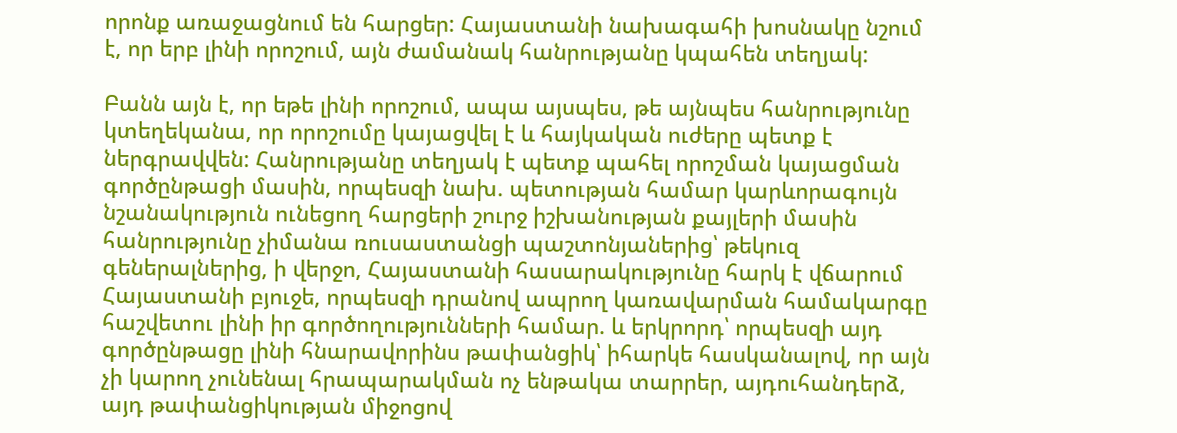որոնք առաջացնում են հարցեր: Հայաստանի նախագահի խոսնակը նշում է, որ երբ լինի որոշում, այն ժամանակ հանրությանը կպահեն տեղյակ:

Բանն այն է, որ եթե լինի որոշում, ապա այսպես, թե այնպես հանրությունը կտեղեկանա, որ որոշումը կայացվել է և հայկական ուժերը պետք է ներգրավվեն: Հանրությանը տեղյակ է պետք պահել որոշման կայացման գործընթացի մասին, որպեսզի նախ. պետության համար կարևորագույն նշանակություն ունեցող հարցերի շուրջ իշխանության քայլերի մասին հանրությունը չիմանա ռուսաստանցի պաշտոնյաներից՝ թեկուզ գեներալներից, ի վերջո, Հայաստանի հասարակությունը հարկ է վճարում Հայաստանի բյուջե, որպեսզի դրանով ապրող կառավարման համակարգը հաշվետու լինի իր գործողությունների համար. և երկրորդ՝ որպեսզի այդ գործընթացը լինի հնարավորինս թափանցիկ՝ իհարկե հասկանալով, որ այն չի կարող չունենալ հրապարակման ոչ ենթակա տարրեր, այդուհանդերձ, այդ թափանցիկության միջոցով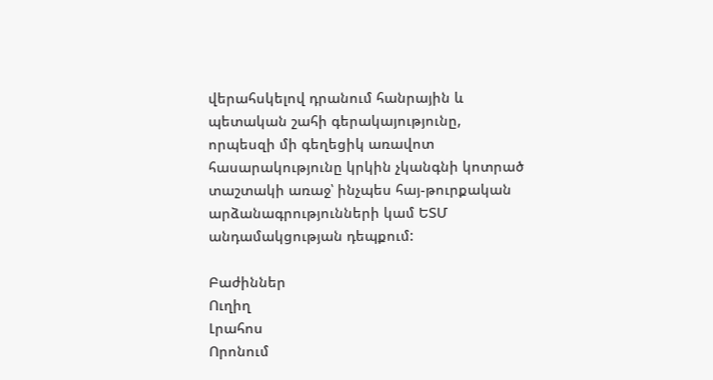վերահսկելով դրանում հանրային և պետական շահի գերակայությունը, որպեսզի մի գեղեցիկ առավոտ հասարակությունը կրկին չկանգնի կոտրած տաշտակի առաջ՝ ինչպես հայ-թուրքական արձանագրությունների կամ ԵՏՄ անդամակցության դեպքում:

Բաժիններ
Ուղիղ
Լրահոս
Որոնում